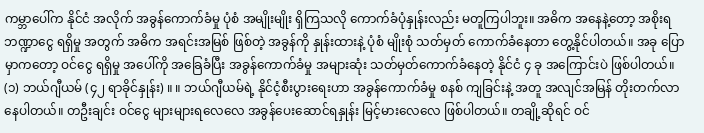ကမ္ဘာပေါ်က နိုင်ငံ အလိုက် အခွန်ကောက်ခံမှု ပုံစံ အမျိုးမျိုး ရှိကြသလို ကောက်ခံပုံနှုန်းလည်း မတူကြပါဘူး။ အဓိက အနေနဲ့တော့ အစိုးရ ဘဏ္ဍာငွေ ရရှိမှု အတွက် အဓိက အရင်းအမြစ် ဖြစ်တဲ့ အခွန်ကို နှုန်းထားနဲ့ ပုံစံ မျိုးစုံ သတ်မှတ် ကောက်ခံနေတာ တွေ့နိုင်ပါတယ်။ အခု ပြောမှာကတော့ ဝင်ငွေ ရရှိမှု အပေါ်ကို အခြေခံပြီး အခွန်ကောက်ခံမှု အများဆုံး သတ်မှတ်ကောက်ခံနေတဲ့ နိုင်ငံ ၄ ခု အကြောင်းပဲ ဖြစ်ပါတယ်။
(၁) ဘယ်ဂျီယမ် (၄၂ ရာခိုင်နှုန်း) ။ ။ ဘယ်ဂျီယမ်ရဲ့ နိုင်ငံ့စီးပွားရေးဟာ အခွန်ကောက်ခံမှု စနစ် ကျခြင်းနဲ့ အတူ အလျင်အမြန် တိုးတက်လာနေပါတယ်။ တဦးချင်း ဝင်ငွေ များများရလေလေ အခွန်ပေးဆောင်ရနှုန်း မြင့်မားလေလေ ဖြစ်ပါတယ်။ တချို့ဆိုရင် ဝင်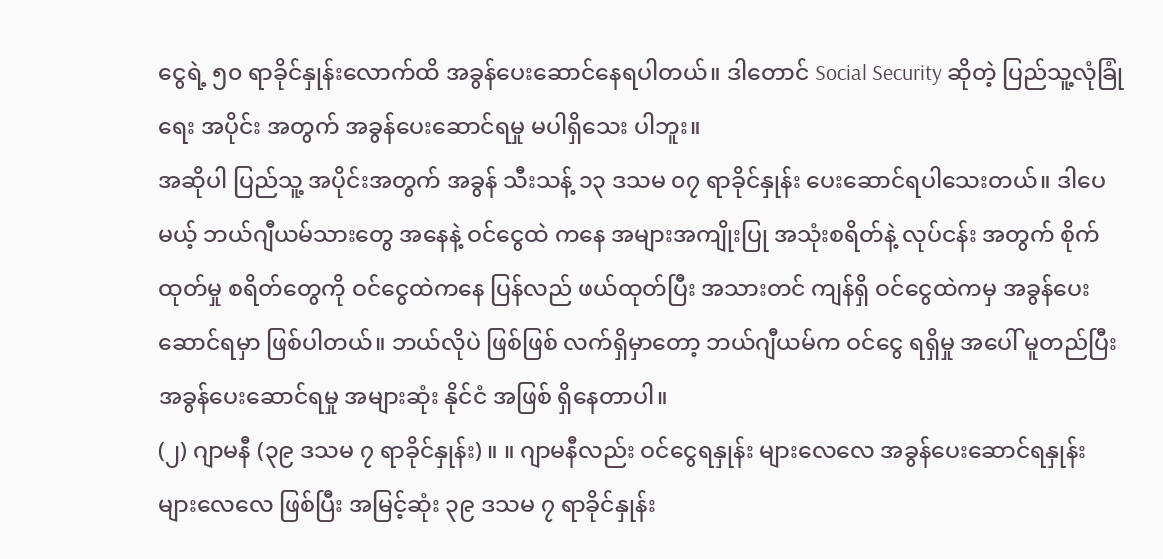ငွေရဲ့ ၅၀ ရာခိုင်နှုန်းလောက်ထိ အခွန်ပေးဆောင်နေရပါတယ်။ ဒါတောင် Social Security ဆိုတဲ့ ပြည်သူ့လုံခြုံရေး အပိုင်း အတွက် အခွန်ပေးဆောင်ရမှု မပါရှိသေး ပါဘူး။
အဆိုပါ ပြည်သူ့ အပိုင်းအတွက် အခွန် သီးသန့် ၁၃ ဒသမ ၀၇ ရာခိုင်နှုန်း ပေးဆောင်ရပါသေးတယ်။ ဒါပေမယ့် ဘယ်ဂျီယမ်သားတွေ အနေနဲ့ ဝင်ငွေထဲ ကနေ အများအကျိုးပြု အသုံးစရိတ်နဲ့ လုပ်ငန်း အတွက် စိုက်ထုတ်မှု စရိတ်တွေကို ဝင်ငွေထဲကနေ ပြန်လည် ဖယ်ထုတ်ပြီး အသားတင် ကျန်ရှိ ဝင်ငွေထဲကမှ အခွန်ပေးဆောင်ရမှာ ဖြစ်ပါတယ်။ ဘယ်လိုပဲ ဖြစ်ဖြစ် လက်ရှိမှာတော့ ဘယ်ဂျီယမ်က ဝင်ငွေ ရရှိမှု အပေါ် မူတည်ပြီး အခွန်ပေးဆောင်ရမှု အများဆုံး နိုင်ငံ အဖြစ် ရှိနေတာပါ။
(၂) ဂျာမနီ (၃၉ ဒသမ ၇ ရာခိုင်နှုန်း) ။ ။ ဂျာမနီလည်း ဝင်ငွေရနှုန်း များလေလေ အခွန်ပေးဆောင်ရနှုန်း များလေလေ ဖြစ်ပြီး အမြင့်ဆုံး ၃၉ ဒသမ ၇ ရာခိုင်နှုန်း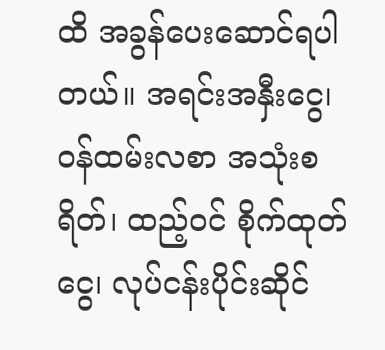ထိ အခွန်ပေးဆောင်ရပါတယ်။ အရင်းအနှီးငွေ၊ ဝန်ထမ်းလစာ အသုံးစရိတ်၊ ထည့်ဝင် စိုက်ထုတ်ငွေ၊ လုပ်ငန်းပိုင်းဆိုင်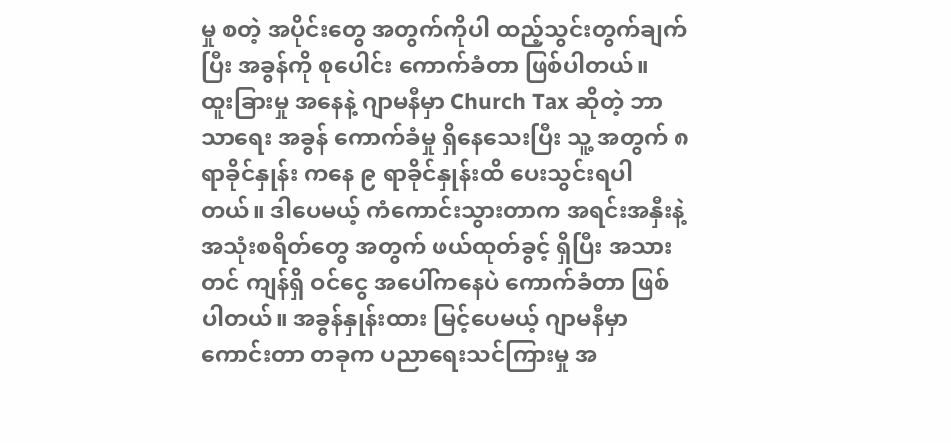မှု စတဲ့ အပိုင်းတွေ အတွက်ကိုပါ ထည့်သွင်းတွက်ချက်ပြီး အခွန်ကို စုပေါင်း ကောက်ခံတာ ဖြစ်ပါတယ်။
ထူးခြားမှု အနေနဲ့ ဂျာမနီမှာ Church Tax ဆိုတဲ့ ဘာသာရေး အခွန် ကောက်ခံမှု ရှိနေသေးပြီး သူ့ အတွက် ၈ ရာခိုင်နှုန်း ကနေ ၉ ရာခိုင်နှုန်းထိ ပေးသွင်းရပါတယ်။ ဒါပေမယ့် ကံကောင်းသွားတာက အရင်းအနှီးနဲ့ အသုံးစရိတ်တွေ အတွက် ဖယ်ထုတ်ခွင့် ရှိပြီး အသားတင် ကျန်ရှိ ဝင်ငွေ အပေါ်ကနေပဲ ကောက်ခံတာ ဖြစ်ပါတယ်။ အခွန်နှုန်းထား မြင့်ပေမယ့် ဂျာမနီမှာ ကောင်းတာ တခုက ပညာရေးသင်ကြားမှု အ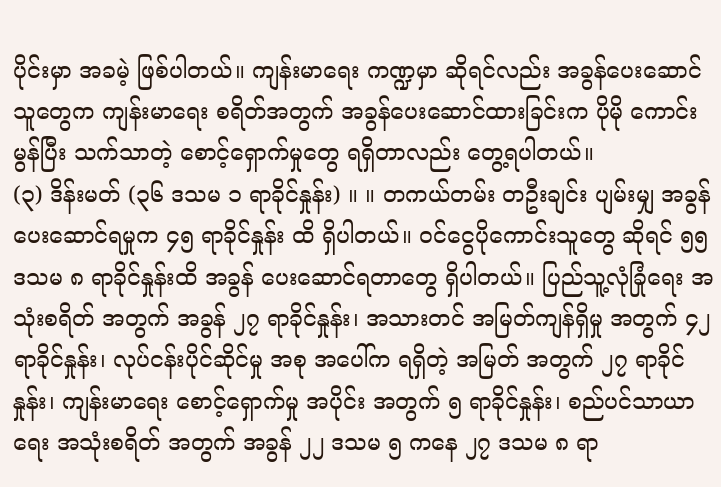ပိုင်းမှာ အခမဲ့ ဖြစ်ပါတယ်။ ကျန်းမာရေး ကဏ္ဍမှာ ဆိုရင်လည်း အခွန်ပေးဆောင်သူတွေက ကျန်းမာရေး စရိတ်အတွက် အခွန်ပေးဆောင်ထားခြင်းက ပိုမို ကောင်းမွန်ပြီး သက်သာတဲ့ စောင့်ရှောက်မှုတွေ ရရှိတာလည်း တွေ့ရပါတယ်။
(၃) ဒိန်းမတ် (၃၆ ဒသမ ၁ ရာခိုင်နှုန်း) ။ ။ တကယ်တမ်း တဦးချင်း ပျမ်းမျှ အခွန်ပေးဆောင်ရမှုက ၄၅ ရာခိုင်နှုန်း ထိ ရှိပါတယ်။ ဝင်ငွေပိုကောင်းသူတွေ ဆိုရင် ၅၅ ဒသမ ၈ ရာခိုင်နှုန်းထိ အခွန် ပေးဆောင်ရတာတွေ ရှိပါတယ်။ ပြည်သူ့လုံခြုံရေး အသုံးစရိတ် အတွက် အခွန် ၂၇ ရာခိုင်နှုန်း၊ အသားတင် အမြတ်ကျန်ရှိမှု အတွက် ၄၂ ရာခိုင်နှုန်း၊ လုပ်ငန်းပိုင်ဆိုင်မှု အစု အပေါ်က ရရှိတဲ့ အမြတ် အတွက် ၂၇ ရာခိုင်နှုန်း၊ ကျန်းမာရေး စောင့်ရှောက်မှု အပိုင်း အတွက် ၅ ရာခိုင်နှုန်း၊ စည်ပင်သာယာရေး အသုံးစရိတ် အတွက် အခွန် ၂၂ ဒသမ ၅ ကနေ ၂၇ ဒသမ ၈ ရာ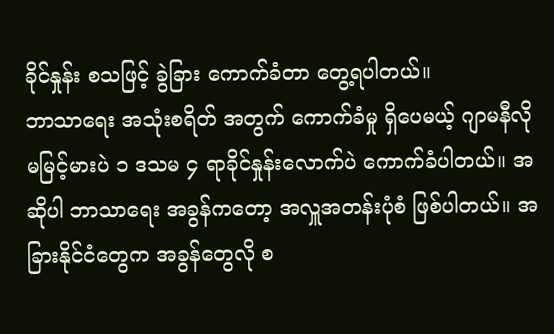ခိုင်နှုန်း စသဖြင့် ခွဲခြား ကောက်ခံတာ တွေ့ရပါတယ်။
ဘာသာရေး အသုံးစရိတ် အတွက် ကောက်ခံမှု ရှိပေမယ့် ဂျာမနီလို မမြင့်မားပဲ ၁ ဒသမ ၄ ရာခိုင်နှုန်းလောက်ပဲ ကောက်ခံပါတယ်။ အဆိုပါ ဘာသာရေး အခွန်ကတော့ အလှူအတန်းပုံစံ ဖြစ်ပါတယ်။ အခြားနိုင်ငံတွေက အခွန်တွေလို စ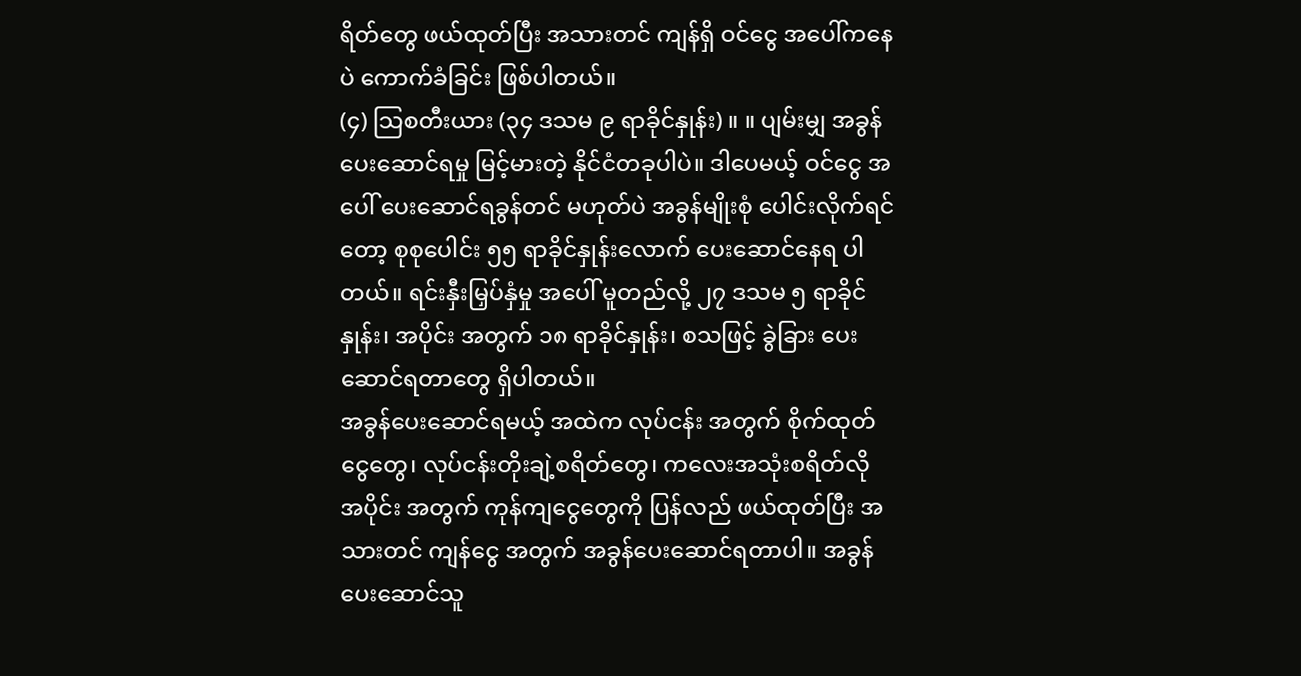ရိတ်တွေ ဖယ်ထုတ်ပြီး အသားတင် ကျန်ရှိ ဝင်ငွေ အပေါ်ကနေပဲ ကောက်ခံခြင်း ဖြစ်ပါတယ်။
(၄) သြစတီးယား (၃၄ ဒသမ ၉ ရာခိုင်နှုန်း) ။ ။ ပျမ်းမျှ အခွန်ပေးဆောင်ရမှု မြင့်မားတဲ့ နိုင်ငံတခုပါပဲ။ ဒါပေမယ့် ဝင်ငွေ အပေါ် ပေးဆောင်ရခွန်တင် မဟုတ်ပဲ အခွန်မျိုးစုံ ပေါင်းလိုက်ရင်တော့ စုစုပေါင်း ၅၅ ရာခိုင်နှုန်းလောက် ပေးဆောင်နေရ ပါတယ်။ ရင်းနှီးမြှပ်နှံမှု အပေါ် မူတည်လို့ ၂၇ ဒသမ ၅ ရာခိုင်နှုန်း၊ အပိုင်း အတွက် ၁၈ ရာခိုင်နှုန်း၊ စသဖြင့် ခွဲခြား ပေးဆောင်ရတာတွေ ရှိပါတယ်။
အခွန်ပေးဆောင်ရမယ့် အထဲက လုပ်ငန်း အတွက် စိုက်ထုတ်ငွေတွေ၊ လုပ်ငန်းတိုးချဲ့စရိတ်တွေ၊ ကလေးအသုံးစရိတ်လို အပိုင်း အတွက် ကုန်ကျငွေတွေကို ပြန်လည် ဖယ်ထုတ်ပြီး အသားတင် ကျန်ငွေ အတွက် အခွန်ပေးဆောင်ရတာပါ။ အခွန် ပေးဆောင်သူ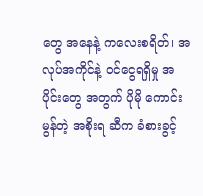တွေ အနေနဲ့ ကလေးစရိတ်၊ အလုပ်အကိုင်နဲ့ ဝင်ငွေရရှိမှု အပိုင်းတွေ အတွက် ပိုမို ကောင်းမွန်တဲ့ အစိုးရ ဆီက ခံစားခွင့်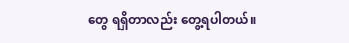တွေ ရရှိတာလည်း တွေ့ရပါတယ်။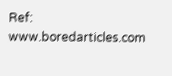Ref: www.boredarticles.com